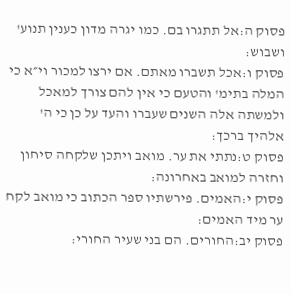פסוק ה:אל תתגרו בם. כמו יגרה מדון כענין תנוע' ושבוש:
פסוק ו:אכל תשברו מאתם. אם ירצו למכור וי״א כי המלה בתימ' והטעם כי אין להם צורך למאכל ולמשתה אלה השנים שעברו והעד על כן כי ה' אלהיך ברכך:
פסוק ט:נתתי את ער. מואב ויתכן שלקחה סיחון וחזרה למואב באחרונה:
פסוק י:האמים. פירשתיו ספר הכתוב כי מואב לקח ער מיד האמים:
פסוק יב:החורים. הם בני שעיר החורי: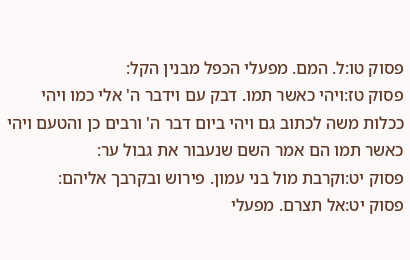פסוק טו:ל. המם. מפעלי הכפל מבנין הקל:
פסוק טז:ויהי כאשר תמו. דבק עם וידבר ה' אלי כמו ויהי ככלות משה לכתוב גם ויהי ביום דבר ה' ורבים כן והטעם ויהי כאשר תמו הם אמר השם שנעבור את גבול ער:
פסוק יט:וקרבת מול בני עמון. פירוש ובקרבך אליהם:
פסוק יט:אל תצרם. מפעלי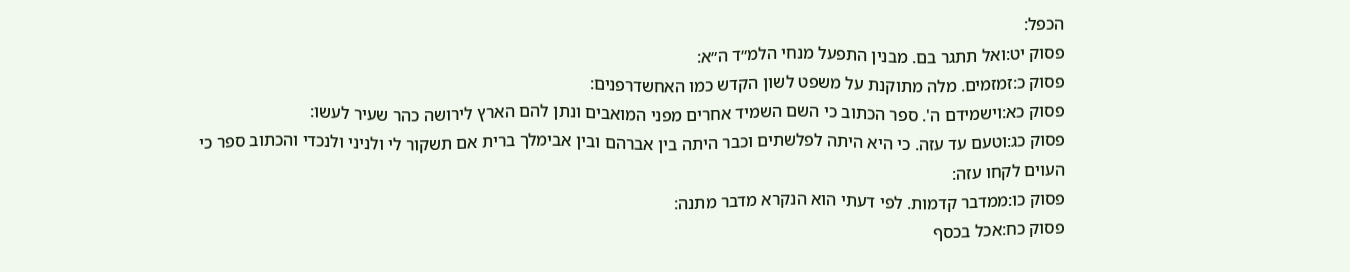הכפל:
פסוק יט:ואל תתגר בם. מבנין התפעל מנחי הלמ״ד ה״א:
פסוק כ:זמזמים. מלה מתוקנת על משפט לשון הקדש כמו האחשדרפנים:
פסוק כא:וישמידם ה'. ספר הכתוב כי השם השמיד אחרים מפני המואבים ונתן להם הארץ לירושה כהר שעיר לעשו:
פסוק כג:וטעם עד עזה. כי היא היתה לפלשתים וכבר היתה בין אברהם ובין אבימלך ברית אם תשקור לי ולניני ולנכדי והכתוב ספר כי העוים לקחו עזה:
פסוק כו:ממדבר קדמות. לפי דעתי הוא הנקרא מדבר מתנה:
פסוק כח:אכל בכסף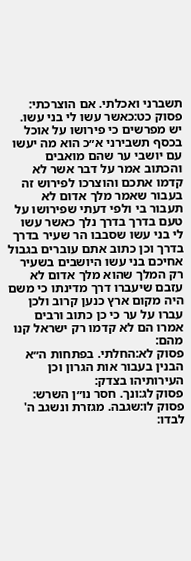תשברני ואכלתי. אם הוצרכתי:
פסוק כט:כאשר עשו לי בני עשו. יש מפרשים כי פירושו על אוכל בכסף תשבירני א״כ הוא מה יעשו עם יושבי ער שהם מואבים והכתוב אמר על דבר אשר לא קדמו אתכם והוצרכו לפירוש זה בעבור שאמר מלך אדום לא תעבור בי ולפי דעתי שפירושו על טעם בדרך בדרך נלך כאשר עשו לי בני עשו שסבבו הר שעיר בדרך בדרך וכן כתוב אתם עוברים בגבול אחיכם בני עשו היושבים בשעיר רק המלך שהוא מלך אדום לא עזבם שיעברו דרך מדינתו כי משם היה מקום ארץ כנען קרוב ולכן עברו על ער כי כן כתוב ורבים אמרו הם לא קדמו רק ישראל קנו מהם:
פסוק לא:החלתי. בפתחות ה״א הבנין בעבור אות הגרון וכן העירותיהו בצדק:
פסוק לג:ונך. חסר נו״ן השרש:
פסוק לו:שגבה. מגזרת ונשגב ה' לבדו: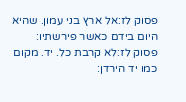פסוק לז:אל ארץ בני עמון. שהיא היום בידם כאשר פירשתיו:
פסוק לז:לא קרבת כל. יד. מקום כמו יד הירדן: